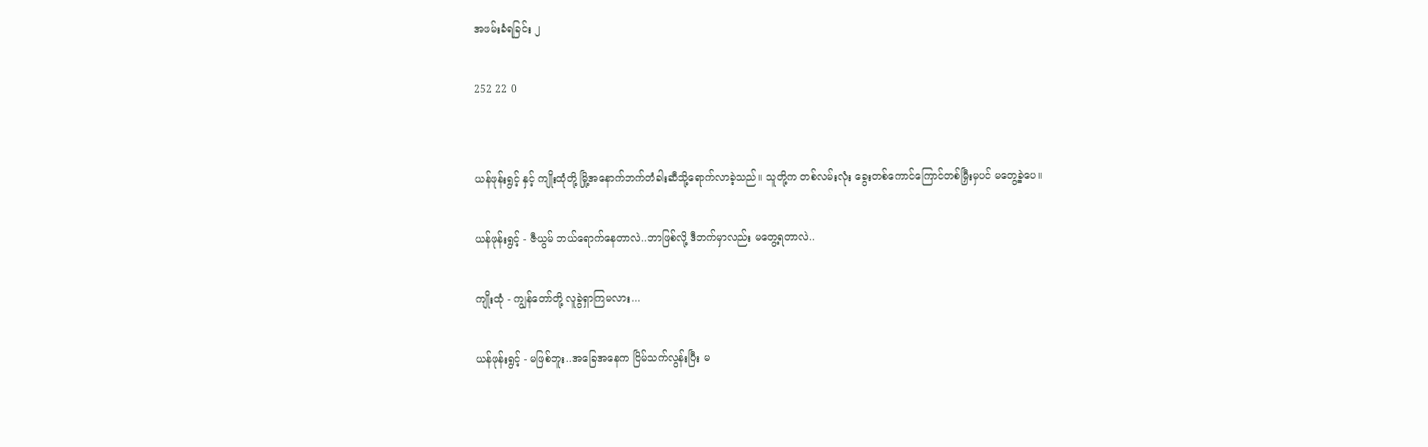အဖမ်းခံရခြင်း ၂

252 22 0


ယန်ဖုန်းရွင့် နှင့် ကျိုးထုံတို့ မြို့အနောက်ဘက်တံခါးဆီသို့ရောက်လာခဲ့သည်။ သူတို့က တစ်လမ်းလုံး ခွေးတစ်ကောင်ကြောင်တစ်မြှီးမှပင် မတွေ့ခဲ့ပေ။

ယန်ဖုန်းရွင့် - ဇီယွမ် ဘယ်ရောက်နေတာလဲ..ဘာဖြစ်လို့ ဒီဘက်မှာလည်း မတွေ့ရတာလဲ..

ကျိုးထုံ - ကျွန်တော်တို့ လူခွဲရှာကြမလား...

ယန်ဖုန်းရွင့် - မဖြစ်ဘူး..အခြေအနေက ငြိမ်သက်လွန်းပြီး မ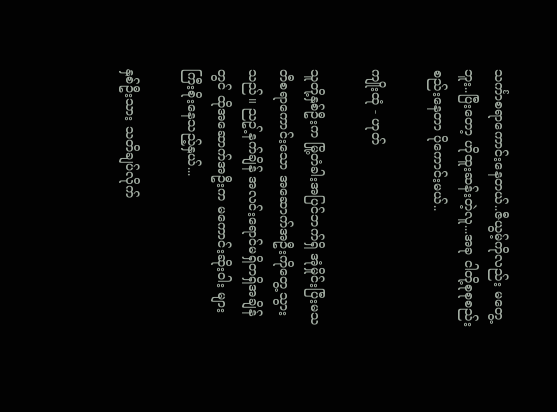သင်္ကာစရာကောင်းနေတယ်..ဇီယွမ့်ကိုလည်း မတွေ့ဘူး..ပြီးတော့ ဟိုထူးဆန်းတဲ့လူ...အခု ငါတို့စုစုစည်းစည်းနေတာ ပိုကောင်းမယ်..

ကျိုးထုံ - ဟုတ်

သူတို့နှစ်ဦးက မြို့တံခါးအပြင်ဘက်ရှိ အုံမှိုင်းပြီးမသတီစရာကောင်းသော အဆောက်အဦးကိုတွေ့သွားသည်။ ညဥ့်နက်ချိန် အလင်းရောင်မရှိတရှိအချိန်တွင် ထိုအဆောက်အဦးက မကောင်းဆိုးဝါး များကြီးစိုးနေသည့်နှယ်...

နှစ်ဦးသား သတိချပ်လိုက်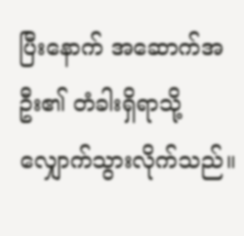ပြီးနောက် အဆောက်အဦး၏ တံခါးရှိရာသို့လျှောက်သွားလိုက်သည်။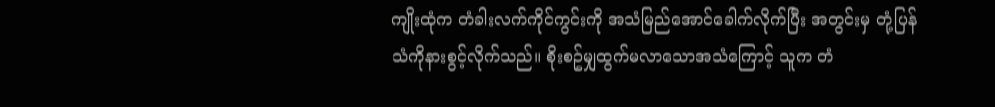ကျိုးထုံက တံခါးလက်ကိုင်ကွင်းကို အသံမြည်အောင်ခေါက်လိုက်ပြီး အတွင်းမှ တုံ့ပြန်သံကိုနားစွင့်လိုက်သည်။ စိုးစဥ်မျှထွက်မလာသောအသံကြောင့် သူက တံ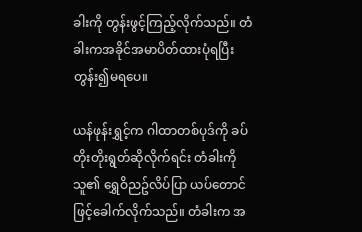ခါးကို တွန်းဖွင့်ကြည့်လိုက်သည်။ တံခါးကအခိုင်အမာပိတ်ထားပုံရပြီး တွန်း၍မရပေ။

ယန်ဖုန်းရွှင့်က ဂါထာတစ်ပုဒ်ကို ခပ်တိုးတိုးရွတ်ဆိုလိုက်ရင်း တံခါးကို သူ၏ ရွှေဝိညဥ်လိပ်ပြာ ယပ်တောင်ဖြင့်ခေါက်လိုက်သည်။ တံခါးက အ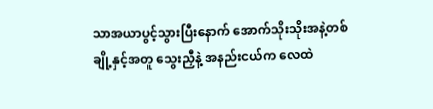သာအယာပွင့်သွားပြီးနောက် အောက်သိုးသိုးအနဲ့တစ်ချို့နှင့်အတူ သွေးညှီနဲ့ အနည်းငယ်က လေထဲ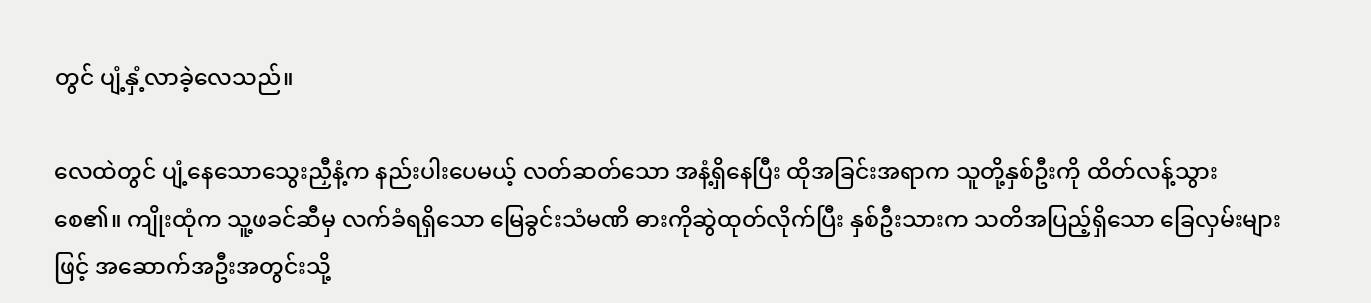တွင် ပျံ့နှံ့လာခဲ့လေသည်။

လေထဲတွင် ပျံ့နေသောသွေးညှီနံ့က နည်းပါးပေမယ့် လတ်ဆတ်သော အနံ့ရှိနေပြီး ထိုအခြင်းအရာက သူတို့နှစ်ဦးကို ထိတ်လန့်သွားစေ၏။ ကျိုးထုံက သူ့ဖခင်ဆီမှ လက်ခံရရှိသော မြေခွင်းသံမဏိ ဓားကိုဆွဲထုတ်လိုက်ပြီး နှစ်ဦးသားက သတိအပြည့်ရှိသော ခြေလှမ်းများဖြင့် အဆောက်အဦးအတွင်းသို့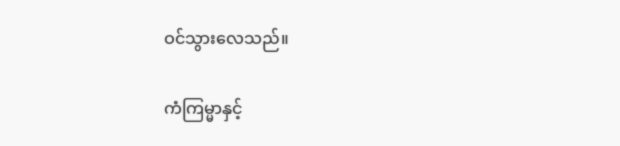ဝင်သွားလေသည်။

ကံကြမ္မာနှင့်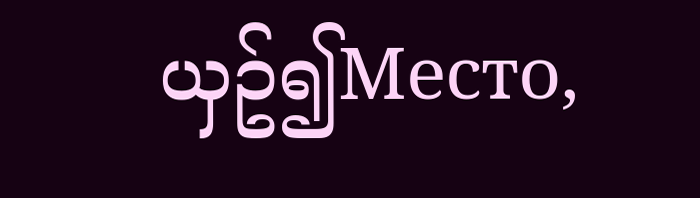ယှဥ်၍Место,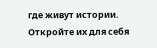где живут истории. Откройте их для себя